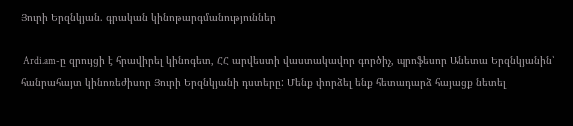Յուրի Երզնկյան. գրական կինոթարգմանություններ

 Ardi.am-ը զրույցի է հրավիրել կինոգետ, ՀՀ արվեստի վաստակավոր գործիչ, պրոֆեսոր Անետա Երզնկյանին՝ հանրահայտ կինոռեժիսոր Յուրի Երզնկյանի դստերը: Մենք փորձել ենք հետադարձ հայացք նետել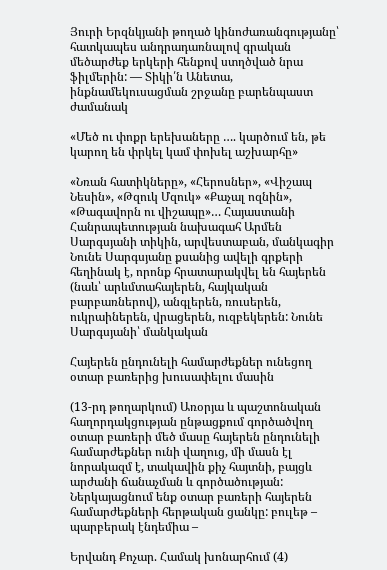Յուրի Երզնկյանի թողած կինոժառանգությանը՝ հատկապես անդրադառնալով գրական մեծարժեք երկերի հենքով ստղծված նրա ֆիլմերին: — Տիկի՛ն Անետա, ինքնամեկուսացման շրջանը բարենպաստ ժամանակ

«Մեծ ու փոքր երեխաները …. կարծում են, թե կարող են փրկել կամ փոխել աշխարհը»

«Նռան հատիկները», «Հերոսներ», «Վիշապ Նեսին», «Թզուկ Մզուկ» «Քաչալ ոզնին», «Թագավորն ու վիշապը»… Հայաստանի Հանրապետության նախագահ Արմեն Սարգսյանի տիկին, արվեստաբան, մանկագիր Նունե Սարգսյանը քսանից ավելի գրքերի հեղինակ է, որոնք հրատարակվել են հայերեն (նաև՝ արևմտահայերեն, հայկական բարբառներով), անգլերեն, ռուսերեն, ուկրաիներեն, վրացերեն, ուզբեկերեն: Նունե Սարգսյանի՝ մանկական

Հայերեն ընդունելի համարժեքներ ունեցող օտար բառերից խուսափելու մասին

(13-րդ թողարկում) Առօրյա և պաշտոնական հաղորդակցության ընթացքում գործածվող օտար բառերի մեծ մասը հայերեն ընդունելի համարժեքներ ունի վաղուց, մի մասն էլ նորակազմ է, տակավին քիչ հայտնի, բայցև արժանի ճանաչման և գործածության: Ներկայացնում ենք օտար բառերի հայերեն համարժեքների հերթական ցանկը: բուլեթ – պարբերակ էնդեմիա –

Երվանդ Քոչար. Համակ խոնարհում (4)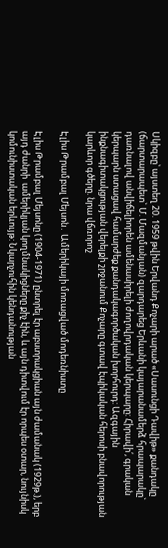Սկիզբը՝ այստեղ 20. 1959 թվին Երվանդ Քոչարի արած «Սասունցի Դավիթ» քանդակը (ճարտարապետ` Մ. Մազմանյան) զարդարեց Երևանի կայարանամերձ հրապարակը` դառնալով անվիճելիորեն ամենասիրելի ժողովրդական կերպարը: Հիրավի՛, գրական կերպարն ստացավ համարժեք քանդակագործական խորհուրդ: Ազգային ինքնագիտակցության վերելքի շրջանում Քոչարը գտավ էպիկական հերոսի բնավորության կարևոր գծերը. նրա վճռորոշ

Էլիս Թրամբալ Մեյսոն․ Ամերիկայի մոռացված մոդեռնիստը

Էլիս Թրամբալ Մեյսոնը (1904-1971) ընտրել էր աբստրակցիան այն ժամանակ (1929թ.), երբ այդ ժանրի  ամերիկյան կողմնակիցները քիչ էին, և այն դիտվում էր որպես օտար, նույնիսկ  կոմունիստական երևույթ: Նկարչուհին կենդանության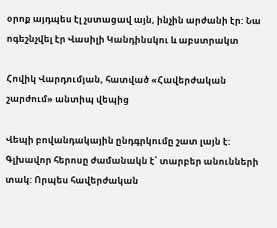օրոք այդպես էլ չստացավ այն, ինչին արժանի էր: Նա ոգեշնչվել էր Վասիլի Կանդինսկու և աբստրակտ

Հովիկ Վարդումյան, հատված «Հավերժական շարժում» անտիպ վեպից

Վեպի բովանդակային ընդգրկումը շատ լայն է: Գլխավոր հերոսը ժամանակն է՝ տարբեր անունների տակ: Որպես հավերժական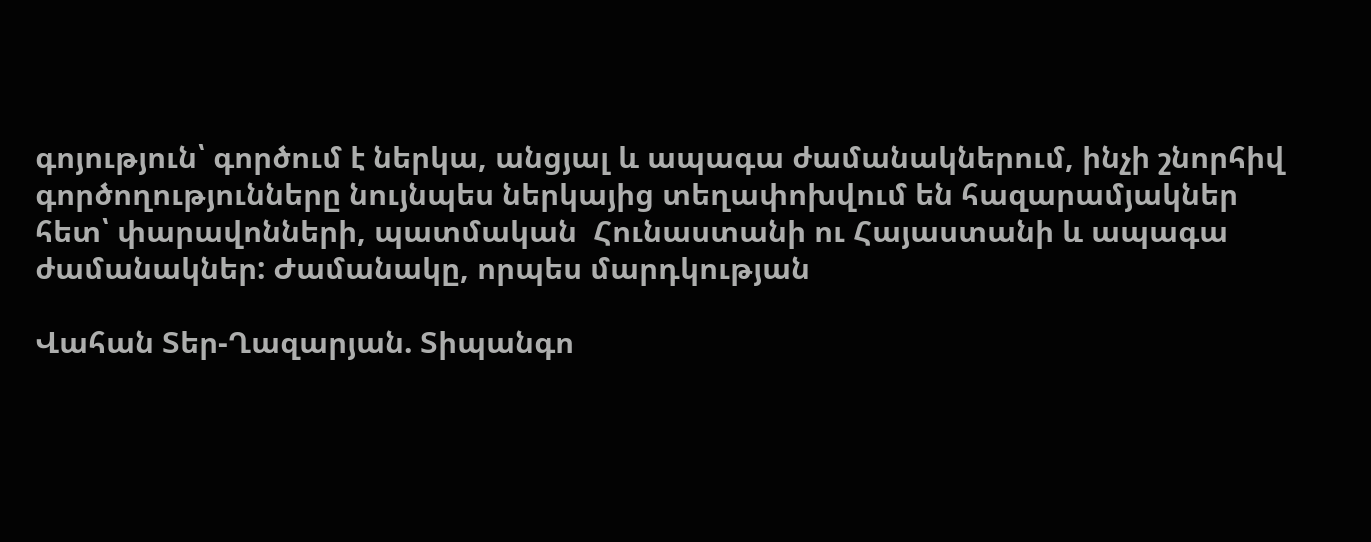գոյություն՝ գործում է ներկա, անցյալ և ապագա ժամանակներում, ինչի շնորհիվ գործողությունները նույնպես ներկայից տեղափոխվում են հազարամյակներ հետ՝ փարավոնների, պատմական  Հունաստանի ու Հայաստանի և ապագա ժամանակներ: Ժամանակը, որպես մարդկության

Վահան Տեր-Ղազարյան. Տիպանգո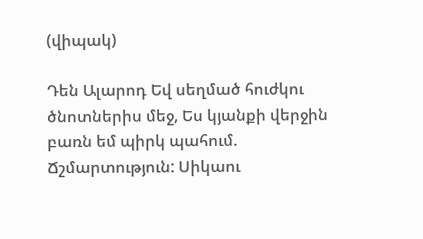(վիպակ)

Դեն Ալարոդ Եվ սեղմած հուժկու ծնոտներիս մեջ, Ես կյանքի վերջին բառն եմ պիրկ պահում. Ճշմարտություն: Սիկաու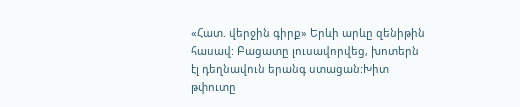«Հատ. վերջին գիրք» Երևի արևը զենիթին հասավ: Բացատը լուսավորվեց, խոտերն էլ դեղնավուն երանգ ստացան:Խիտ թփուտը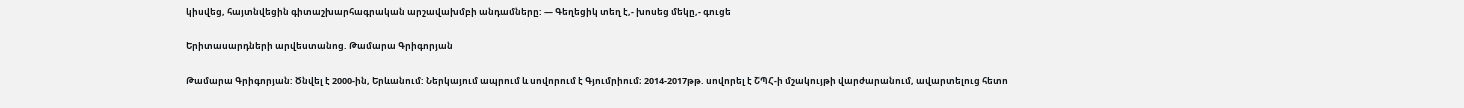կիսվեց, հայտնվեցին գիտաշխարհագրական արշավախմբի անդամները: — Գեղեցիկ տեղ է,- խոսեց մեկը,- գուցե

Երիտասարդների արվեստանոց. Թամարա Գրիգորյան

Թամարա Գրիգորյան: Ծնվել է 2000-ին, Երևանում: Ներկայում ապրում և սովորում է Գյումրիում։ 2014-2017թթ. սովորել է ՇՊՀ-ի մշակույթի վարժարանում, ավարտելուց հետո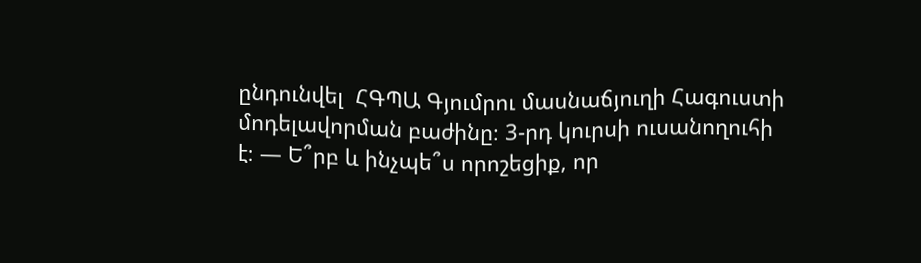ընդունվել  ՀԳՊԱ Գյումրու մասնաճյուղի Հագուստի մոդելավորման բաժինը։ 3-րդ կուրսի ուսանողուհի է։ — Ե՞րբ և ինչպե՞ս որոշեցիք, որ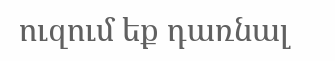ուզում եք դառնալ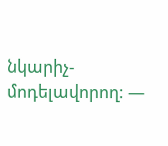նկարիչ-մոդելավորող: —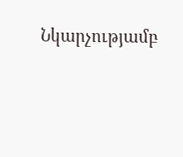Նկարչությամբ